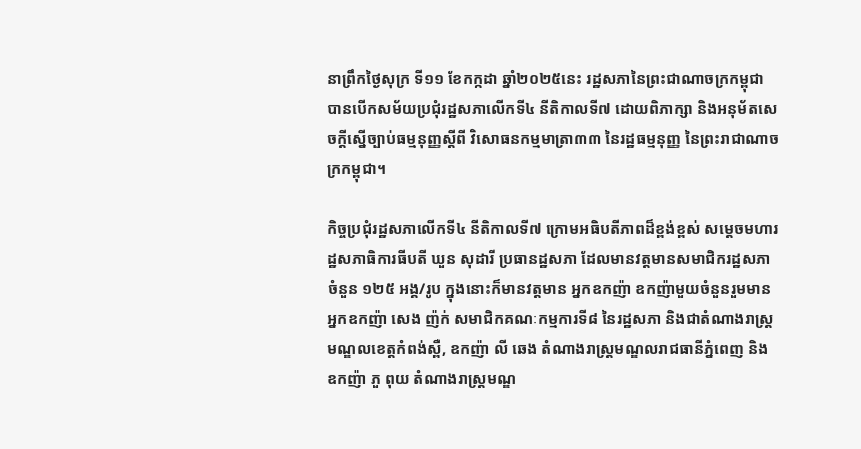នាព្រឹកថ្ងៃសុក្រ ទី១១ ខែកក្កដា ឆ្នាំ២០២៥នេះ រដ្ឋសភានៃព្រះជាណាចក្រកម្ពុជា បានបើកសម័យប្រជុំរដ្ឋសភាលើកទី៤ នីតិកាលទី៧ ដោយពិភាក្សា និងអនុម័តសេចក្តីស្នើច្បាប់ធម្មនុញ្ញស្តីពី វិសោធនកម្មមាត្រា៣៣ នៃរដ្ឋធម្មនុញ្ញ នៃព្រះរាជាណាចក្រកម្ពុជា។

កិច្ចប្រជុំរដ្ឋសភាលើកទី៤ នីតិកាលទី៧ ក្រោមអធិបតីភាពដ៏ខ្ពង់ខ្ពស់ សម្តេចមហារដ្ឋសភាធិការធីបតី ឃួន សុដារី ប្រធានដ្ឋសភា ដែលមានវត្តមានសមាជិករដ្ឋសភាចំនួន ១២៥ អង្គ/រូប ក្នុងនោះក៏មានវត្តមាន អ្នកឧកញ៉ា ឧកញ៉ាមួយចំនួនរួមមាន អ្នកឧកញ៉ា សេង ញ៉ក់ សមាជិកគណៈកម្មការទី៨ នៃរដ្ឋសភា និងជាតំណាងរាស្ត្រមណ្ឌលខេត្តកំពង់ស្ពឺ, ឧកញ៉ា លី ឆេង តំណាងរាស្ដ្រមណ្ឌលរាជធានីភ្នំពេញ និង ឧកញ៉ា ភួ ពុយ តំណាងរាស្ត្រមណ្ឌ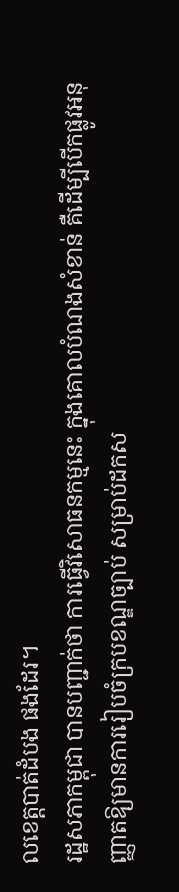លខេត្តបាត់ដំបង ផងដែរ។
រដ្ឋសភាកម្ពុជា បានបញ្ជាក់ថា ការធ្វើវិសោធនកម្មនេះ ក្នុងគោលបំណងសំខាន់ គឺដើម្បីបើកផ្លូវអនុញ្ញាតឱ្យមានការរៀបចំក្របខណ្ឌច្បាប់ សម្រាប់ដកស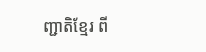ញ្ជាតិខ្មែរ ពី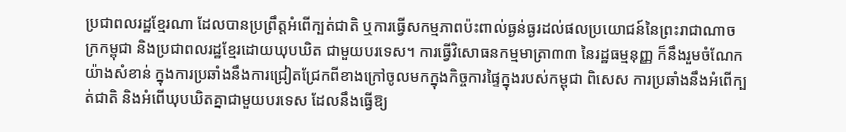ប្រជាពលរដ្ឋខ្មែរណា ដែលបានប្រព្រឹត្តអំពើក្បត់ជាតិ ឬការធ្វើសកម្មភាពប៉ះពាល់ធ្ងន់ធ្ងរដល់ផលប្រយោជន៍នៃព្រះរាជាណាចក្រកម្ពុជា និងប្រជាពលរដ្ឋខ្មែរដោយឃុបឃិត ជាមួយបរទេស។ ការធ្វើវិសោធនកម្មមាត្រា៣៣ នៃរដ្ឋធម្មនុញ្ញ ក៏នឹងរួមចំណែកយ៉ាងសំខាន់ ក្នុងការប្រឆាំងនឹងការជ្រៀតជ្រែកពីខាងក្រៅចូលមកក្នុងកិច្ចការផ្ទៃក្នុងរបស់កម្ពុជា ពិសេស ការប្រឆាំងនឹងអំពើក្បត់ជាតិ និងអំពើឃុបឃិតគ្នាជាមួយបរទេស ដែលនឹងធ្វើឱ្យ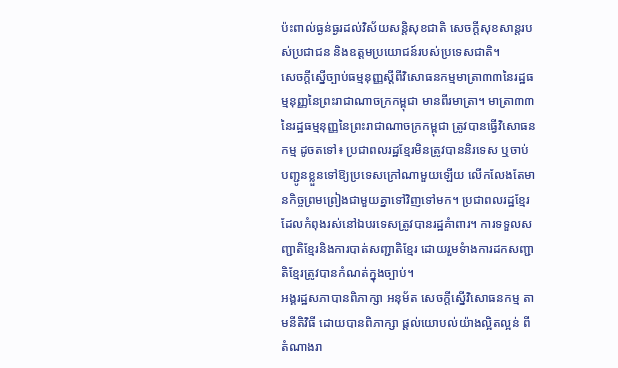ប៉ះពាល់ធ្ងន់ធ្ងរដល់វិស័យសន្តិសុខជាតិ សេចក្ដីសុខសាន្តរបស់ប្រជាជន និងឧត្តមប្រយោជន៍របស់ប្រទេសជាតិ។
សេចក្តីស្នើច្បាប់ធម្មនុញ្ញស្តីពីវិសោធនកម្មមាត្រា៣៣នៃរដ្ឋធម្មនុញ្ញនៃព្រះរាជាណាចក្រកម្ពុជា មានពីរមាត្រា។ មាត្រា៣៣នៃរដ្ឋធម្មនុញ្ញនៃព្រះរាជាណាចក្រកម្ពុជា ត្រូវបានធ្វើវិសោធនកម្ម ដូចតទៅ៖ ប្រជាពលរដ្ឋខ្មែរមិនត្រូវបាននិរទេស ឬចាប់បញ្ជូនខ្លួនទៅឱ្យប្រទេសក្រៅណាមួយឡើយ លើកលែងតែមានកិច្ចព្រមព្រៀងជាមួយគ្នាទៅវិញទៅមក។ ប្រជាពលរដ្ឋខ្មែរដែលកំពុងរស់នៅឯបរទេសត្រូវបានរដ្ឋគំាពារ។ ការទទួលសញ្ជាតិខ្មែរនិងការបាត់សញ្ជាតិខ្មែរ ដោយរួមទំាងការដកសញ្ជាតិខ្មែរត្រូវបានកំណត់ក្នុងច្បាប់។
អង្គរដ្ឋសភាបានពិភាក្សា អនុម័ត សេចក្តីស្នើវិសោធនកម្ម តាមនីតិវិធី ដោយបានពិភាក្សា ផ្តល់យោបល់យ៉ាងល្អិតល្អន់ ពីតំណាងរា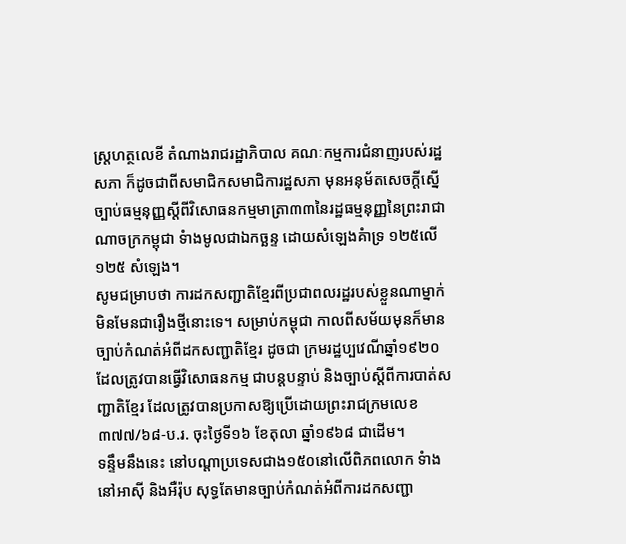ស្រ្តហត្ថលេខី តំណាងរាជរដ្ឋាភិបាល គណៈកម្មការជំនាញរបស់រដ្ឋសភា ក៏ដូចជាពីសមាជិកសមាជិការដ្ឋសភា មុនអនុម័តសេចក្តីស្នើច្បាប់ធម្មនុញ្ញស្តីពីវិសោធនកម្មមាត្រា៣៣នៃរដ្ឋធម្មនុញ្ញនៃព្រះរាជាណាចក្រកម្ពុជា ទំាងមូលជាឯកច្ឆន្ទ ដោយសំឡេងគំាទ្រ ១២៥លើ១២៥ សំឡេង។
សូមជម្រាបថា ការដកសញ្ជាតិខ្មែរពីប្រជាពលរដ្ឋរបស់ខ្លួនណាម្នាក់ មិនមែនជារឿងថ្មីនោះទេ។ សម្រាប់កម្ពុជា កាលពីសម័យមុនក៏មានច្បាប់កំណត់អំពីដកសញ្ជាតិខ្មែរ ដូចជា ក្រមរដ្ឋប្បវេណីឆ្នាំ១៩២០ ដែលត្រូវបានធ្វើវិសោធនកម្ម ជាបន្តបន្ទាប់ និងច្បាប់ស្ដីពីការបាត់សញ្ជាតិខ្មែរ ដែលត្រូវបានប្រកាសឱ្យប្រើដោយព្រះរាជក្រមលេខ ៣៧៧/៦៨-ប.រ. ចុះថ្ងៃទី១៦ ខែតុលា ឆ្នាំ១៩៦៨ ជាដើម។
ទន្ទឹមនឹងនេះ នៅបណ្ដាប្រទេសជាង១៥០នៅលើពិភពលោក ទំាងនៅអាស៊ី និងអឺរ៉ុប សុទ្ធតែមានច្បាប់កំណត់អំពីការដកសញ្ជា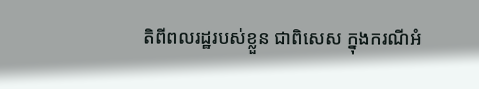តិពីពលរដ្ឋរបស់ខ្លួន ជាពិសេស ក្នុងករណីអំ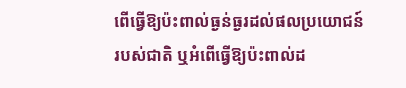ពើធ្វើឱ្យប៉ះពាល់ធ្ងន់ធ្ងរដល់ផលប្រយោជន៍របស់ជាតិ ឬអំពើធ្វើឱ្យប៉ះពាល់ដ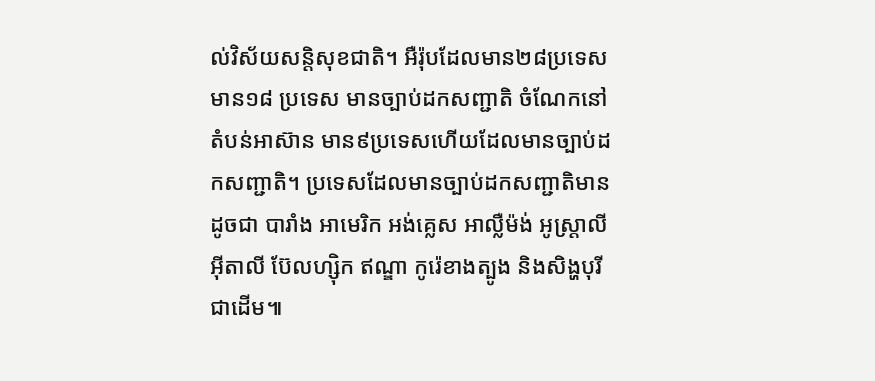ល់វិស័យសន្តិសុខជាតិ។ អឺរ៉ុបដែលមាន២៨ប្រទេស មាន១៨ ប្រទេស មានច្បាប់ដកសញ្ជាតិ ចំណែកនៅតំបន់អាស៊ាន មាន៩ប្រទេសហើយដែលមានច្បាប់ដកសញ្ជាតិ។ ប្រទេសដែលមានច្បាប់ដកសញ្ជាតិមានដូចជា បារាំង អាមេរិក អង់គ្លេស អាល្លឺម៉ង់ អូស្ត្រាលី អុីតាលី ប៊ែលហ្ស៊ិក ឥណ្ឌា កូរ៉េខាងត្បូង និងសិង្ហបុរី ជាដើម៕